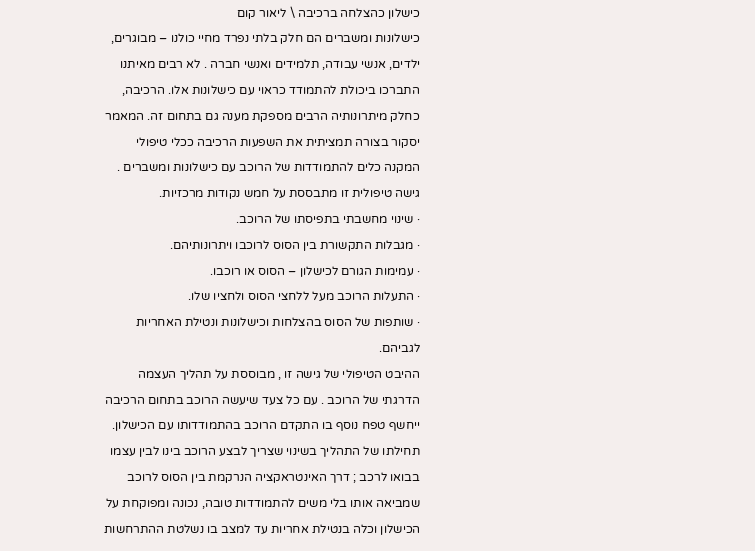כישלון כהצלחה ברכיבה \ ליאור קום
כישלונות ומשברים הם חלק בלתי נפרד מחיי כולנו – מבוגרים, ילדים, אנשי עבודה, תלמידים ואנשי חברה . לא רבים מאיתנו התברכו ביכולת להתמודד כראוי עם כישלונות אלו. הרכיבה, כחלק מיתרונותיה הרבים מספקת מענה גם בתחום זה. המאמר יסקור בצורה תמציתית את השפעות הרכיבה ככלי טיפולי המקנה כלים להתמודדות של הרוכב עם כישלונות ומשברים .
גישה טיפולית זו מתבססת על חמש נקודות מרכזיות.
· שינוי מחשבתי בתפיסתו של הרוכב.
· מגבלות התקשורת בין הסוס לרוכבו ויתרונותיהם.
· עמימות הגורם לכישלון – הסוס או רוכבו.
· התעלות הרוכב מעל ללחצי הסוס ולחציו שלו.
· שותפות של הסוס בהצלחות וכישלונות ונטילת האחריות לגביהם.
ההיבט הטיפולי של גישה זו , מבוססת על תהליך העצמה הדרגתי של הרוכב . עם כל צעד שיעשה הרוכב בתחום הרכיבה ייחשף טפח נוסף בו התקדם הרוכב בהתמודדותו עם הכישלון.
תחילתו של התהליך בשינוי שצריך לבצע הרוכב בינו לבין עצמו בבואו לרכב ; דרך האינטראקציה הנרקמת בין הסוס לרוכב שמביאה אותו בלי משים להתמודדות טובה, נכונה ומפוקחת על הכישלון וכלה בנטילת אחריות עד למצב בו נשלטת ההתרחשות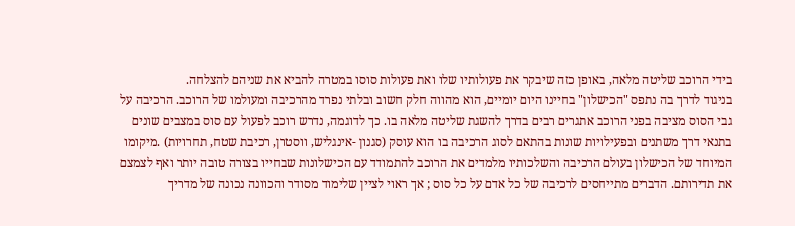בידי הרוכב שליטה מלאה, באופן כזה שיבקר את פעולותיו שלו ואת פעולות סוסו במטרה להביא את שניהם להצלחה.
בניגוד לדרך בה נתפס "הכישלון" בחיינו היום יומיים, הוא מהווה חלק חשוב ובלתי נפרד מהרכיבה ומעולמו של הרוכב. הרכיבה על גבי הסוס מציבה בפני הרוכב אתגרים רבים בדרך להשגת שליטה מלאה בו. כך לדוגמה, נדרש רוכב לפעול עם סוס במצבים שונים בתנאי דרך משתנים ובפעילויות שונות בהתאם לסוג הרכיבה בו הוא עוסק (סגנון -אינגליש, ווסטרן, רכיבת שטח, תחרויות) .מיקומו המיוחד של הכישלון בעולם הרכיבה והשלכותיו מלמדים את הרוכב להתמודד עם הכישלונות שבחייו בצורה טובה יותר ואף לצמצם את תדירותם. הדברים מתייחסים לרכיבה של כל אדם על כל סוס ; אך ראוי לציין שלימוד מסודר והכוונה נכונה של מדריך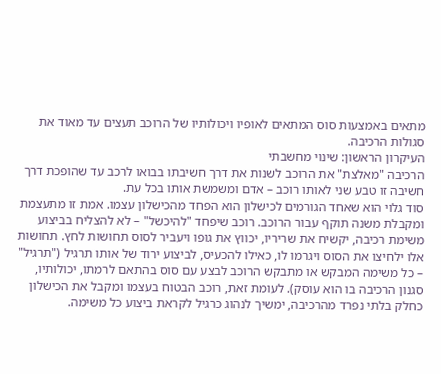מתאים באמצעות סוס המתאים לאופיו ויכולותיו של הרוכב תעצים עד מאוד את סגולות הרכיבה.
העיקרון הראשון: שינוי מחשבתי
הרכיבה "מאלצת" את הרוכב לשנות את דרך חשיבתו בבואו לרכב עד שהופכת דרך חשיבה זו טבע שני לאותו רוכב – אדם ומשמשת אותו בכל עת.
סוד גלוי הוא שאחד הגורמים לכישלון הוא הפחד מהכישלון עצמו. אמת זו מתעצמת ומקבלת משנה תוקף עבור הרוכב. רוכב שיפחד "להיכשל" – לא להצליח בביצוע משימת רכיבה, יקשיח את שריריו, יכווץ את גופו ויעביר לסוס תחושות לחץ. תחושות אלו ילחיצו את הסוס ויגרמו לו, כאילו להכעיס, לביצוע ירוד של אותו תרגיל ("תרגיל" – כל משימה המבקש או מתבקש הרוכב לבצע עם סוס בהתאם לרמתו, יכולותיו, סגנון הרכיבה בו הוא עוסק). לעומת זאת, רוכב הבטוח בעצמו ומקבל את הכישלון כחלק בלתי נפרד מהרכיבה, ימשיך לנהוג כרגיל לקראת ביצוע כל משימה.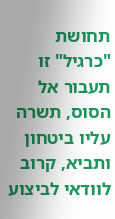תחושת "כרגיל" זו תעבור אל הסוס, תשרה עליו ביטחון ותביא, קרוב לוודאי לביצוע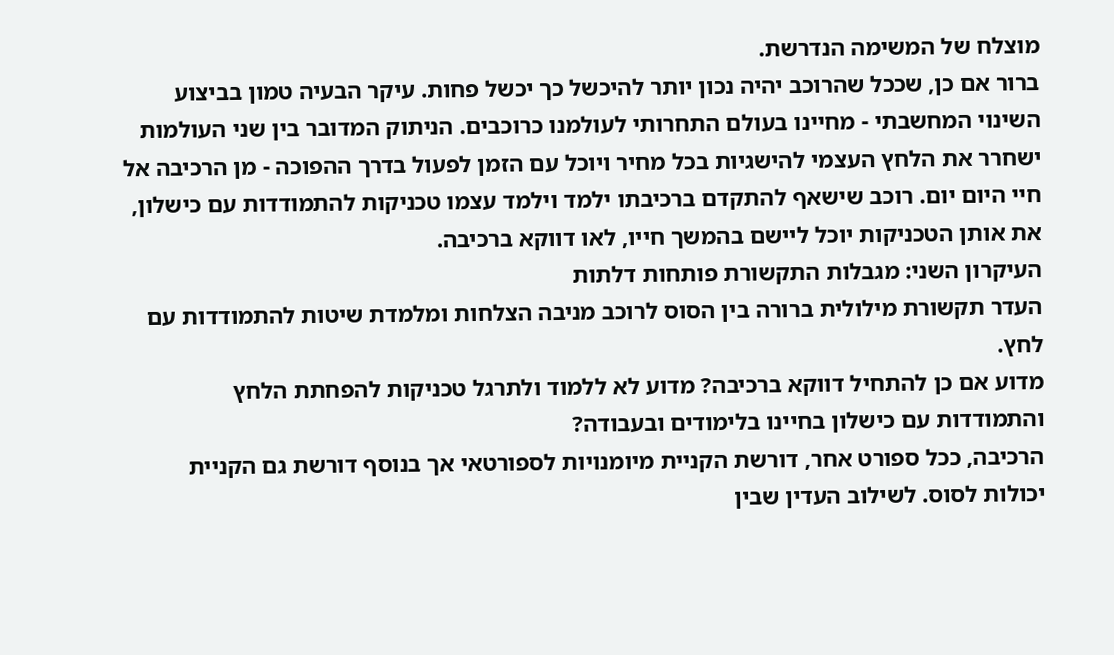מוצלח של המשימה הנדרשת.
ברור אם כן, שככל שהרוכב יהיה נכון יותר להיכשל כך יכשל פחות. עיקר הבעיה טמון בביצוע השינוי המחשבתי - מחיינו בעולם התחרותי לעולמנו כרוכבים. הניתוק המדובר בין שני העולמות ישחרר את הלחץ העצמי להישגיות בכל מחיר ויוכל עם הזמן לפעול בדרך ההפוכה - מן הרכיבה אל חיי היום יום. רוכב שישאף להתקדם ברכיבתו ילמד וילמד עצמו טכניקות להתמודדות עם כישלון, את אותן הטכניקות יוכל ליישם בהמשך חייו, לאו דווקא ברכיבה.
העיקרון השני: מגבלות התקשורת פותחות דלתות
העדר תקשורת מילולית ברורה בין הסוס לרוכב מניבה הצלחות ומלמדת שיטות להתמודדות עם לחץ.
מדוע אם כן להתחיל דווקא ברכיבה? מדוע לא ללמוד ולתרגל טכניקות להפחתת הלחץ והתמודדות עם כישלון בחיינו בלימודים ובעבודה?
הרכיבה, ככל ספורט אחר, דורשת הקניית מיומנויות לספורטאי אך בנוסף דורשת גם הקניית יכולות לסוס. לשילוב העדין שבין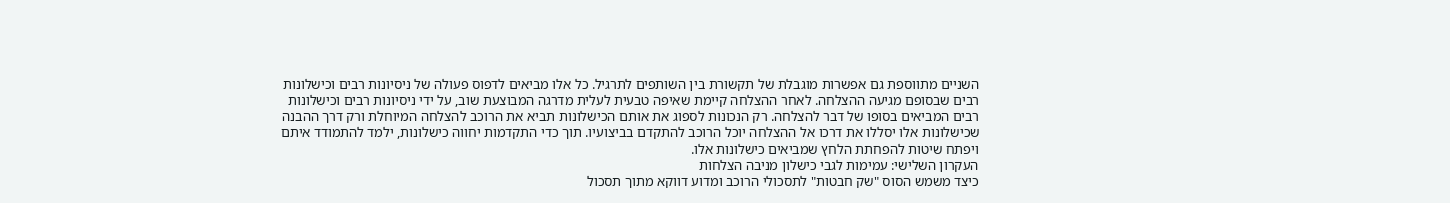השניים מתווספת גם אפשרות מוגבלת של תקשורת בין השותפים לתרגיל. כל אלו מביאים לדפוס פעולה של ניסיונות רבים וכישלונות רבים שבסופם מגיעה ההצלחה. לאחר ההצלחה קיימת שאיפה טבעית לעלית מדרגה המבוצעת שוב, על ידי ניסיונות רבים וכישלונות רבים המביאים בסופו של דבר להצלחה. רק הנכונות לספוג את אותם הכישלונות תביא את הרוכב להצלחה המיוחלת ורק דרך ההבנה שכישלונות אלו יסללו את דרכו אל ההצלחה יוכל הרוכב להתקדם בביצועיו. תוך כדי התקדמות יחווה כישלונות, ילמד להתמודד איתם ויפתח שיטות להפחתת הלחץ שמביאים כישלונות אלו.
העקרון השלישי: עמימות לגבי כישלון מניבה הצלחות
כיצד משמש הסוס "שק חבטות" לתסכולי הרוכב ומדוע דווקא מתוך תסכול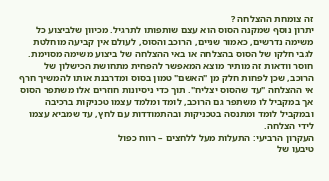זה צומחת ההצלחה ?
יתרון נוסף שמקנה הסוס הוא עצם שותפותו לתרגיל. מכיוון שלביצוע כל משימה נדרשים, כאמור שניים, הרוכב והסוס, לעולם אין קביעה מוחלטת לגבי חלקו של הסוס בהצלחה או באי ההצלחה של ביצוע משימה מסוימת. חוסר וודאות זה מותיר מוצא המאפשר להפחית מתחושת הכישלון של הרוכב, שכן לפחות חלק מן "האשם" טמון בסוס ומדרבנת אותו להמשיך חרף אי ההצלחה "עד שהסוס יצליח". תוך כדי ניסיונות חוזרים אלו משתפר הסוס אך במקביל לו משתפר גם הרוכב, לומד ומלמד עצמו טכניקות ברכיבה ובמקביל לומד ומתנסה בטכניקות ובהתמודדות עם לחץ, עד שמביא עצמו לידי הצלחה.
העקרון הרביעי: התעלות מעל ללחצים – רווח כפול
טיבעו של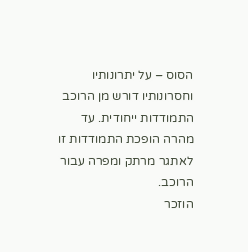הסוס – על יתרונותיו וחסרונותיו דורש מן הרוכב התמודדות ייחודית. עד מהרה הופכת התמודדות זו לאתגר מרתק ומפרה עבור הרוכב.
הוזכר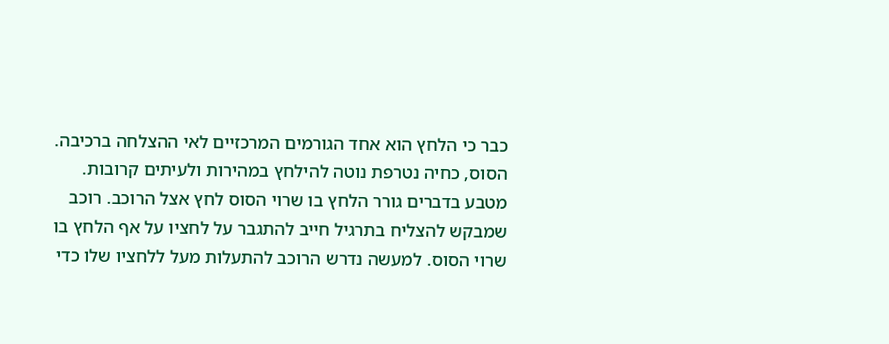כבר כי הלחץ הוא אחד הגורמים המרכזיים לאי ההצלחה ברכיבה. הסוס, כחיה נטרפת נוטה להילחץ במהירות ולעיתים קרובות. מטבע בדברים גורר הלחץ בו שרוי הסוס לחץ אצל הרוכב. רוכב שמבקש להצליח בתרגיל חייב להתגבר על לחציו על אף הלחץ בו שרוי הסוס. למעשה נדרש הרוכב להתעלות מעל ללחציו שלו כדי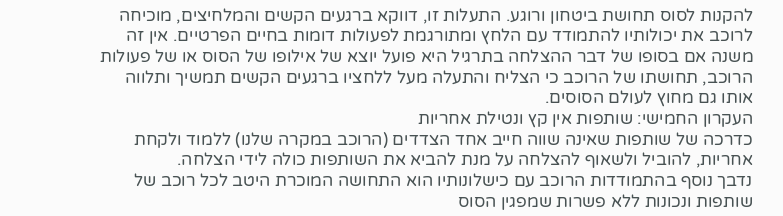להקנות לסוס תחושת ביטחון ורוגע. התעלות זו, דווקא ברגעים הקשים והמלחיצים, מוכיחה לרוכב את יכולותיו להתמודד עם הלחץ ומתורגמת לפעולות דומות בחיים הפרטיים. אין זה משנה אם בסופו של דבר ההצלחה בתרגיל היא פועל יוצא של אילופו של הסוס או של פעולות הרוכב, תחושתו של הרוכב כי הצליח והתעלה מעל ללחציו ברגעים הקשים תמשיך ותלווה אותו גם מחוץ לעולם הסוסים.
העקרון החמישי: שותפות אין קץ ונטילת אחריות
כדרכה של שותפות שאינה שווה חייב אחד הצדדים (הרוכב במקרה שלנו) ללמוד ולקחת אחריות, להוביל ולשאוף להצלחה על מנת להביא את השותפות כולה לידי הצלחה.
נדבך נוסף בהתמודדות הרוכב עם כישלונותיו הוא התחושה המוכרת היטב לכל רוכב של שותפות ונכונות ללא פשרות שמפגין הסוס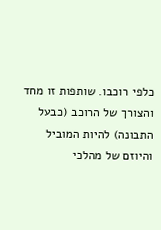כלפי רוכבו. שותפות זו מחד והצורך של הרוכב (כבעל התבונה) להיות המוביל והיוזם של מהלכי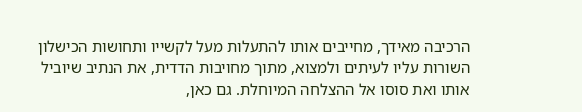הרכיבה מאידך, מחייבים אותו להתעלות מעל לקשייו ותחושות הכישלון השורות עליו לעיתים ולמצוא, מתוך מחויבות הדדית, את הנתיב שיוביל אותו ואת סוסו אל ההצלחה המיוחלת. גם כאן,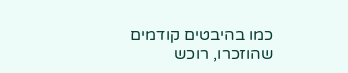כמו בהיבטים קודמים שהוזכרו, רוכש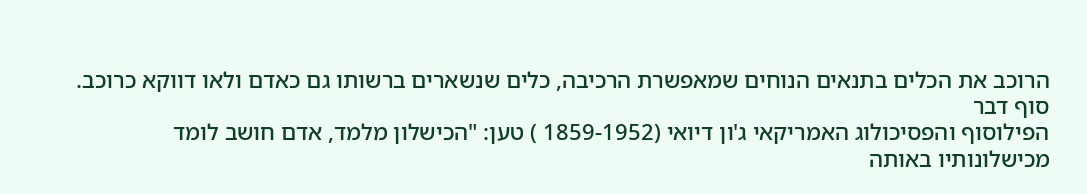הרוכב את הכלים בתנאים הנוחים שמאפשרת הרכיבה, כלים שנשארים ברשותו גם כאדם ולאו דווקא כרוכב.
סוף דבר
הפילוסוף והפסיכולוג האמריקאי ג'ון דיואי (1859-1952 ) טען: "הכישלון מלמד, אדם חושב לומד מכישלונותיו באותה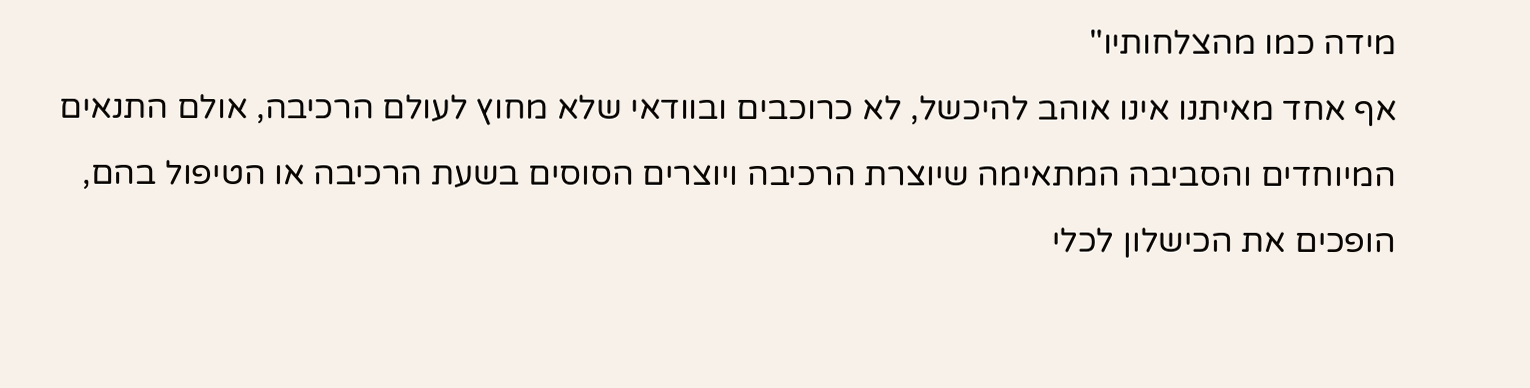מידה כמו מהצלחותיו"
אף אחד מאיתנו אינו אוהב להיכשל, לא כרוכבים ובוודאי שלא מחוץ לעולם הרכיבה, אולם התנאים המיוחדים והסביבה המתאימה שיוצרת הרכיבה ויוצרים הסוסים בשעת הרכיבה או הטיפול בהם, הופכים את הכישלון לכלי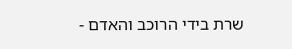שרת בידי הרוכב והאדם -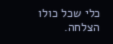כלי שכל כולו הצלחה.